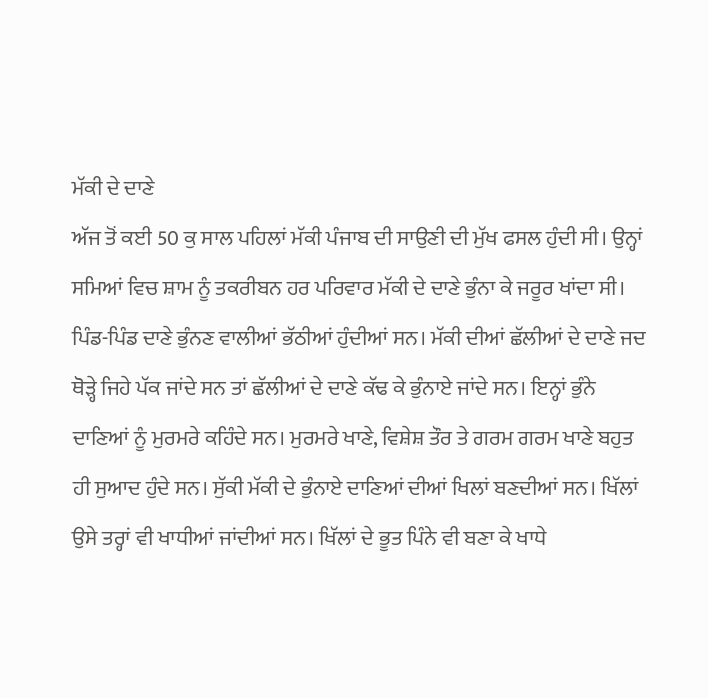ਮੱਕੀ ਦੇ ਦਾਣੇ
ਅੱਜ ਤੋਂ ਕਈ 50 ਕੁ ਸਾਲ ਪਹਿਲਾਂ ਮੱਕੀ ਪੰਜਾਬ ਦੀ ਸਾਉਣੀ ਦੀ ਮੁੱਖ ਫਸਲ ਹੁੰਦੀ ਸੀ। ਉਨ੍ਹਾਂ ਸਮਿਆਂ ਵਿਚ ਸ਼ਾਮ ਨੂੰ ਤਕਰੀਬਨ ਹਰ ਪਰਿਵਾਰ ਮੱਕੀ ਦੇ ਦਾਣੇ ਭੁੰਨਾ ਕੇ ਜਰੂਰ ਖਾਂਦਾ ਸੀ। ਪਿੰਡ-ਪਿੰਡ ਦਾਣੇ ਭੁੰਨਣ ਵਾਲੀਆਂ ਭੱਠੀਆਂ ਹੁੰਦੀਆਂ ਸਨ। ਮੱਕੀ ਦੀਆਂ ਛੱਲੀਆਂ ਦੇ ਦਾਣੇ ਜਦ ਥੋੜ੍ਹੇ ਜਿਹੇ ਪੱਕ ਜਾਂਦੇ ਸਨ ਤਾਂ ਛੱਲੀਆਂ ਦੇ ਦਾਣੇ ਕੱਢ ਕੇ ਭੁੰਨਾਏ ਜਾਂਦੇ ਸਨ। ਇਨ੍ਹਾਂ ਭੁੰਨੇ ਦਾਣਿਆਂ ਨੂੰ ਮੁਰਮਰੇ ਕਹਿੰਦੇ ਸਨ। ਮੁਰਮਰੇ ਖਾਣੇ, ਵਿਸ਼ੇਸ਼ ਤੌਰ ਤੇ ਗਰਮ ਗਰਮ ਖਾਣੇ ਬਹੁਤ ਹੀ ਸੁਆਦ ਹੁੰਦੇ ਸਨ। ਸੁੱਕੀ ਮੱਕੀ ਦੇ ਭੁੰਨਾਏ ਦਾਣਿਆਂ ਦੀਆਂ ਖਿਲਾਂ ਬਣਦੀਆਂ ਸਨ। ਖਿੱਲਾਂ ਉਸੇ ਤਰ੍ਹਾਂ ਵੀ ਖਾਧੀਆਂ ਜਾਂਦੀਆਂ ਸਨ। ਖਿੱਲਾਂ ਦੇ ਭੂਤ ਪਿੰਨੇ ਵੀ ਬਣਾ ਕੇ ਖਾਧੇ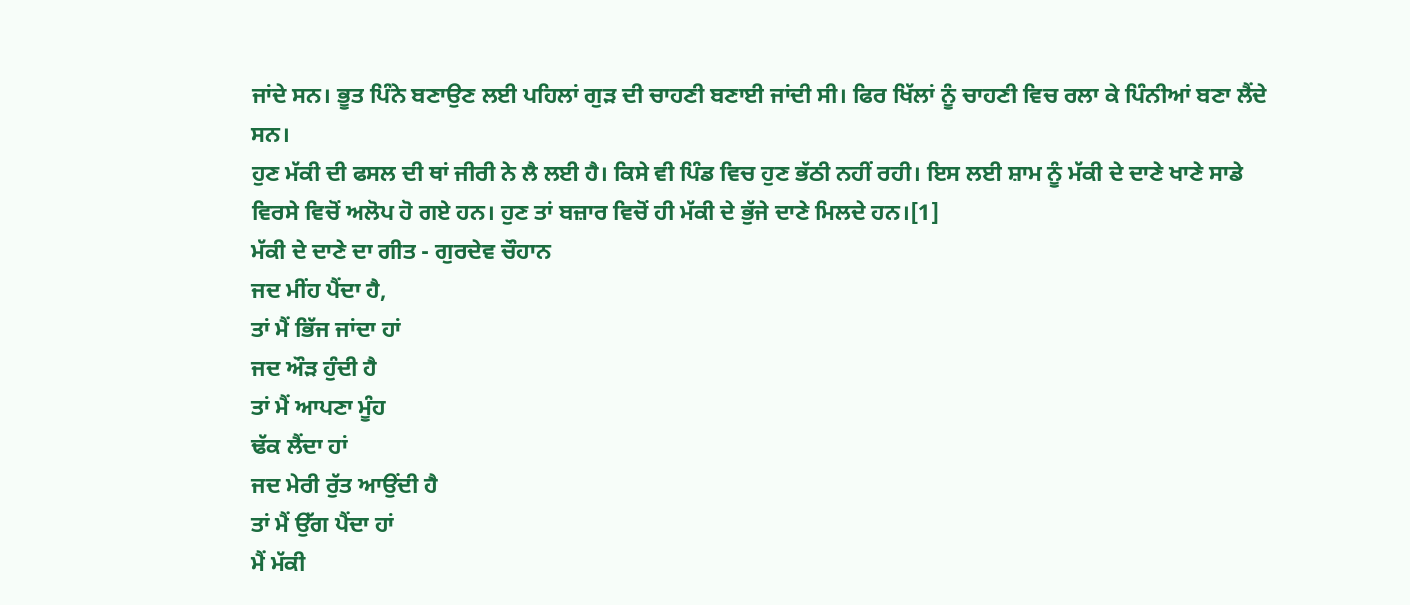ਜਾਂਦੇ ਸਨ। ਭੂਤ ਪਿੰਨੇ ਬਣਾਉਣ ਲਈ ਪਹਿਲਾਂ ਗੁੜ ਦੀ ਚਾਹਣੀ ਬਣਾਈ ਜਾਂਦੀ ਸੀ। ਫਿਰ ਖਿੱਲਾਂ ਨੂੰ ਚਾਹਣੀ ਵਿਚ ਰਲਾ ਕੇ ਪਿੰਨੀਆਂ ਬਣਾ ਲੈਂਦੇ ਸਨ।
ਹੁਣ ਮੱਕੀ ਦੀ ਫਸਲ ਦੀ ਥਾਂ ਜੀਰੀ ਨੇ ਲੈ ਲਈ ਹੈ। ਕਿਸੇ ਵੀ ਪਿੰਡ ਵਿਚ ਹੁਣ ਭੱਠੀ ਨਹੀਂ ਰਹੀ। ਇਸ ਲਈ ਸ਼ਾਮ ਨੂੰ ਮੱਕੀ ਦੇ ਦਾਣੇ ਖਾਣੇ ਸਾਡੇ ਵਿਰਸੇ ਵਿਚੋਂ ਅਲੋਪ ਹੋ ਗਏ ਹਨ। ਹੁਣ ਤਾਂ ਬਜ਼ਾਰ ਵਿਚੋਂ ਹੀ ਮੱਕੀ ਦੇ ਭੁੱਜੇ ਦਾਣੇ ਮਿਲਦੇ ਹਨ।[1]
ਮੱਕੀ ਦੇ ਦਾਣੇ ਦਾ ਗੀਤ - ਗੁਰਦੇਵ ਚੌਹਾਨ
ਜਦ ਮੀਂਹ ਪੈਂਦਾ ਹੈ,
ਤਾਂ ਮੈਂ ਭਿੱਜ ਜਾਂਦਾ ਹਾਂ
ਜਦ ਔੜ ਹੁੰਦੀ ਹੈ
ਤਾਂ ਮੈਂ ਆਪਣਾ ਮੂੰਹ
ਢੱਕ ਲੈਂਦਾ ਹਾਂ
ਜਦ ਮੇਰੀ ਰੁੱਤ ਆਉਂਦੀ ਹੈ
ਤਾਂ ਮੈਂ ਉੱਗ ਪੈਂਦਾ ਹਾਂ
ਮੈਂ ਮੱਕੀ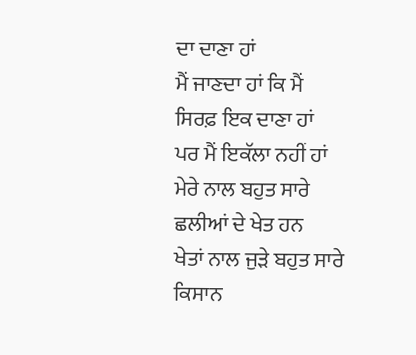ਦਾ ਦਾਣਾ ਹਾਂ
ਮੈਂ ਜਾਣਦਾ ਹਾਂ ਕਿ ਮੈਂ
ਸਿਰਫ਼ ਇਕ ਦਾਣਾ ਹਾਂ
ਪਰ ਮੈਂ ਇਕੱਲਾ ਨਹੀਂ ਹਾਂ
ਮੇਰੇ ਨਾਲ ਬਹੁਤ ਸਾਰੇ
ਛਲੀਆਂ ਦੇ ਖੇਤ ਹਨ
ਖੇਤਾਂ ਨਾਲ ਜੁੜੇ ਬਹੁਤ ਸਾਰੇ
ਕਿਸਾਨ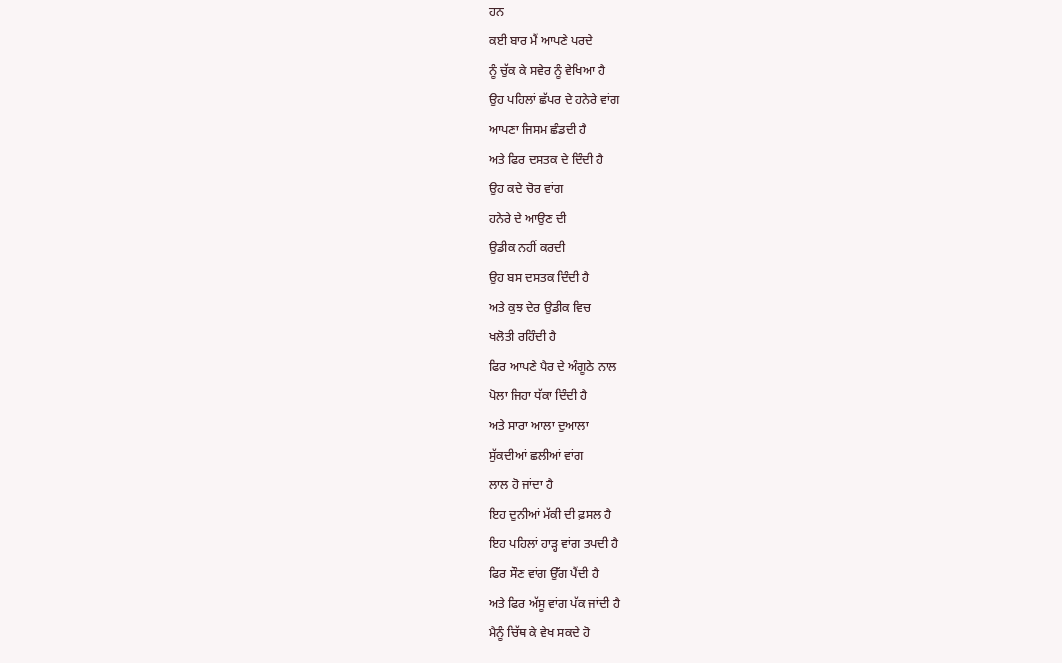ਹਨ
ਕਈ ਬਾਰ ਮੈਂ ਆਪਣੇ ਪਰਦੇ
ਨੂੰ ਚੁੱਕ ਕੇ ਸਵੇਰ ਨੂੰ ਵੇਖਿਆ ਹੈ
ਉਹ ਪਹਿਲਾਂ ਛੱਪਰ ਦੇ ਹਨੇਰੇ ਵਾਂਗ
ਆਪਣਾ ਜਿਸਮ ਛੰਡਦੀ ਹੈ
ਅਤੇ ਫਿਰ ਦਸਤਕ ਦੇ ਦਿੰਦੀ ਹੈ
ਉਹ ਕਦੇ ਚੋਰ ਵਾਂਗ
ਹਨੇਰੇ ਦੇ ਆਉਣ ਦੀ
ਉਡੀਕ ਨਹੀਂ ਕਰਦੀ
ਉਹ ਬਸ ਦਸਤਕ ਦਿੰਦੀ ਹੈ
ਅਤੇ ਕੁਝ ਦੇਰ ਉਡੀਕ ਵਿਚ
ਖਲੋਤੀ ਰਹਿੰਦੀ ਹੈ
ਫਿਰ ਆਪਣੇ ਪੈਰ ਦੇ ਅੰਗੂਠੇ ਨਾਲ
ਪੋਲਾ ਜਿਹਾ ਧੱਕਾ ਦਿੰਦੀ ਹੈ
ਅਤੇ ਸਾਰਾ ਆਲਾ ਦੁਆਲਾ
ਸੁੱਕਦੀਆਂ ਛਲੀਆਂ ਵਾਂਗ
ਲਾਲ ਹੋ ਜਾਂਦਾ ਹੈ
ਇਹ ਦੁਨੀਆਂ ਮੱਕੀ ਦੀ ਫ਼ਸਲ ਹੈ
ਇਹ ਪਹਿਲਾਂ ਹਾੜ੍ਹ ਵਾਂਗ ਤਪਦੀ ਹੈ
ਫਿਰ ਸੌਣ ਵਾਂਗ ਉੱਗ ਪੈਂਦੀ ਹੈ
ਅਤੇ ਫਿਰ ਅੱਸੂ ਵਾਂਗ ਪੱਕ ਜਾਂਦੀ ਹੈ
ਮੈਨੂੰ ਚਿੱਥ ਕੇ ਵੇਖ ਸਕਦੇ ਹੋ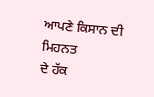ਆਪਣੇ ਕਿਸਾਨ ਦੀ ਮਿਹਨਤ
ਦੇ ਹੱਕ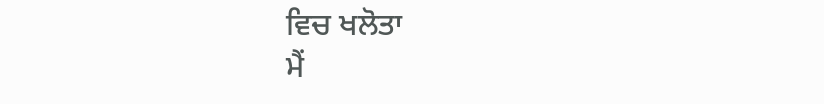ਵਿਚ ਖਲੋਤਾ
ਮੈਂ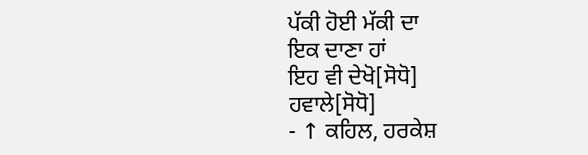ਪੱਕੀ ਹੋਈ ਮੱਕੀ ਦਾ
ਇਕ ਦਾਣਾ ਹਾਂ
ਇਹ ਵੀ ਦੇਖੋ[ਸੋਧੋ]
ਹਵਾਲੇ[ਸੋਧੋ]
- ↑ ਕਹਿਲ, ਹਰਕੇਸ਼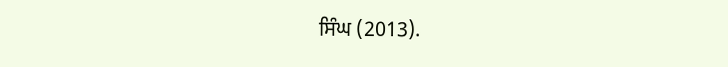ਸਿੰਘ (2013).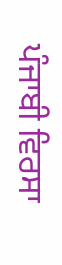ਪੰਜਾਬੀ ਵਿਰਸਾ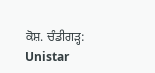ਕੋਸ਼. ਚੰਡੀਗੜ੍ਹ: Unistar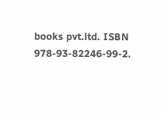books pvt.ltd. ISBN 978-93-82246-99-2.